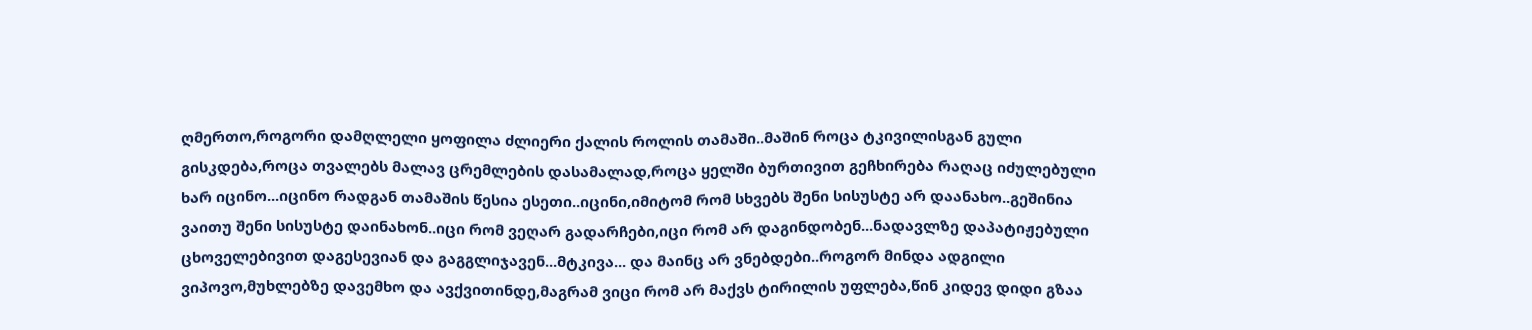ღმერთო,როგორი დამღლელი ყოფილა ძლიერი ქალის როლის თამაში..მაშინ როცა ტკივილისგან გული გისკდება,როცა თვალებს მალავ ცრემლების დასამალად,როცა ყელში ბურთივით გეჩხირება რაღაც იძულებული ხარ იცინო...იცინო რადგან თამაშის წესია ესეთი..იცინი,იმიტომ რომ სხვებს შენი სისუსტე არ დაანახო..გეშინია ვაითუ შენი სისუსტე დაინახონ..იცი რომ ვეღარ გადარჩები,იცი რომ არ დაგინდობენ...ნადავლზე დაპატიჟებული ცხოველებივით დაგესევიან და გაგგლიჯავენ...მტკივა... და მაინც არ ვნებდები..როგორ მინდა ადგილი ვიპოვო,მუხლებზე დავემხო და ავქვითინდე,მაგრამ ვიცი რომ არ მაქვს ტირილის უფლება,წინ კიდევ დიდი გზაა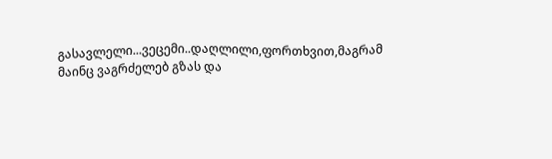გასავლელი...ვეცემი..დაღლილი,ფორთხვით,მაგრამ მაინც ვაგრძელებ გზას და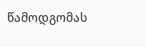წამოდგომას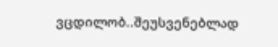ვცდილობ..შეუსვენებლად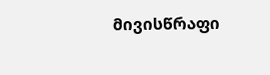მივისწრაფი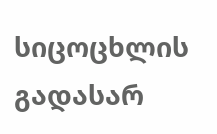სიცოცხლის გადასარ